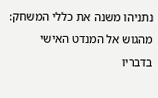נתניהו משנה את כללי המשחק: מהגוש אל המנדט האישי
בדבריו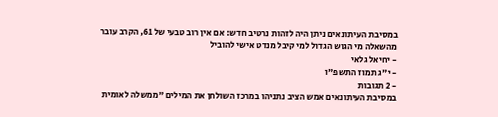במסיבת העיתונאים ניתן היה לזהות נרטיב חדש: אם אין רוב טבעי של 61, הקרב עובר מהשאלה מי הגוש הגדול למי קיבל מנדט אישי להוביל
- יחיאל גלאי
- י"ג תמוז התשפ"ו
- 2 תגובות
במסיבת העיתונאים אמש הציב נתניהו במרכז השולחן את המילים "ממשלה לאומית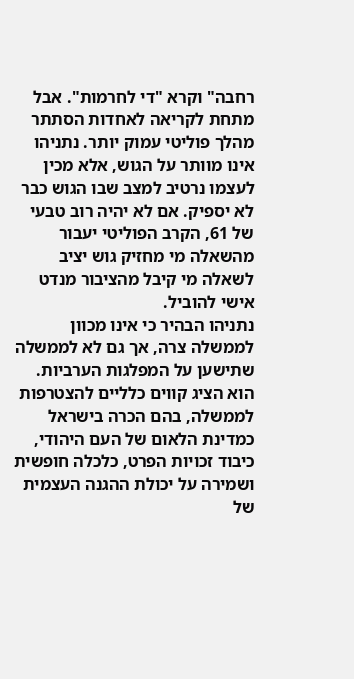רחבה" וקרא "די לחרמות". אבל מתחת לקריאה לאחדות הסתתר מהלך פוליטי עמוק יותר. נתניהו אינו מוותר על הגוש, אלא מכין לעצמו נרטיב למצב שבו הגוש כבר לא יספיק. אם לא יהיה רוב טבעי של 61, הקרב הפוליטי יעבור מהשאלה מי מחזיק גוש יציב לשאלה מי קיבל מהציבור מנדט אישי להוביל.
נתניהו הבהיר כי אינו מכוון לממשלה צרה, אך גם לא לממשלה שתישען על המפלגות הערביות. הוא הציג קווים כלליים להצטרפות לממשלה, בהם הכרה בישראל כמדינת הלאום של העם היהודי, כיבוד זכויות הפרט, כלכלה חופשית ושמירה על יכולת ההגנה העצמית של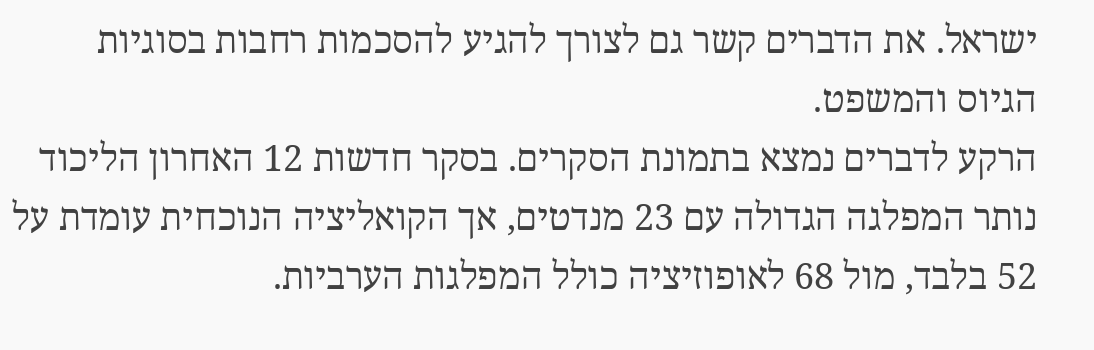ישראל. את הדברים קשר גם לצורך להגיע להסכמות רחבות בסוגיות הגיוס והמשפט.
הרקע לדברים נמצא בתמונת הסקרים. בסקר חדשות 12 האחרון הליכוד נותר המפלגה הגדולה עם 23 מנדטים, אך הקואליציה הנוכחית עומדת על 52 בלבד, מול 68 לאופוזיציה כולל המפלגות הערביות.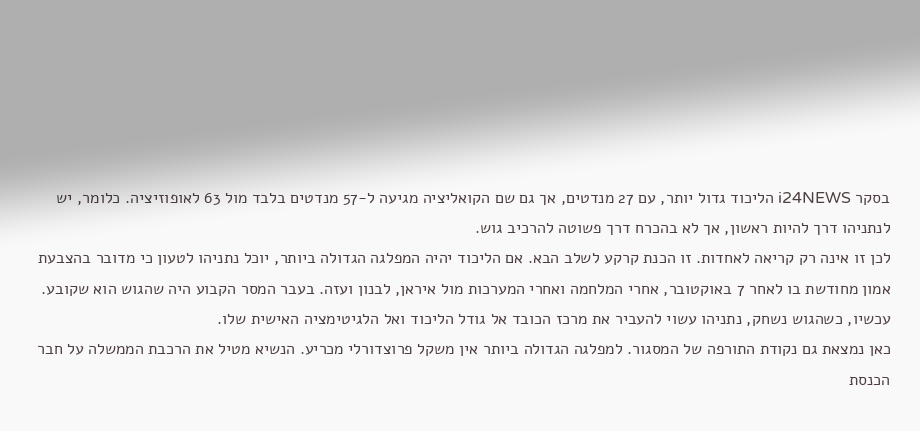בסקר i24NEWS הליכוד גדול יותר, עם 27 מנדטים, אך גם שם הקואליציה מגיעה ל-57 מנדטים בלבד מול 63 לאופוזיציה. כלומר, יש לנתניהו דרך להיות ראשון, אך לא בהכרח דרך פשוטה להרכיב גוש.
לכן זו אינה רק קריאה לאחדות. זו הכנת קרקע לשלב הבא. אם הליכוד יהיה המפלגה הגדולה ביותר, יוכל נתניהו לטעון כי מדובר בהצבעת אמון מחודשת בו לאחר 7 באוקטובר, אחרי המלחמה ואחרי המערכות מול איראן, לבנון ועזה. בעבר המסר הקבוע היה שהגוש הוא שקובע. עכשיו, כשהגוש נשחק, נתניהו עשוי להעביר את מרכז הכובד אל גודל הליכוד ואל הלגיטימציה האישית שלו.
כאן נמצאת גם נקודת התורפה של המסגור. למפלגה הגדולה ביותר אין משקל פרוצדורלי מכריע. הנשיא מטיל את הרכבת הממשלה על חבר הכנסת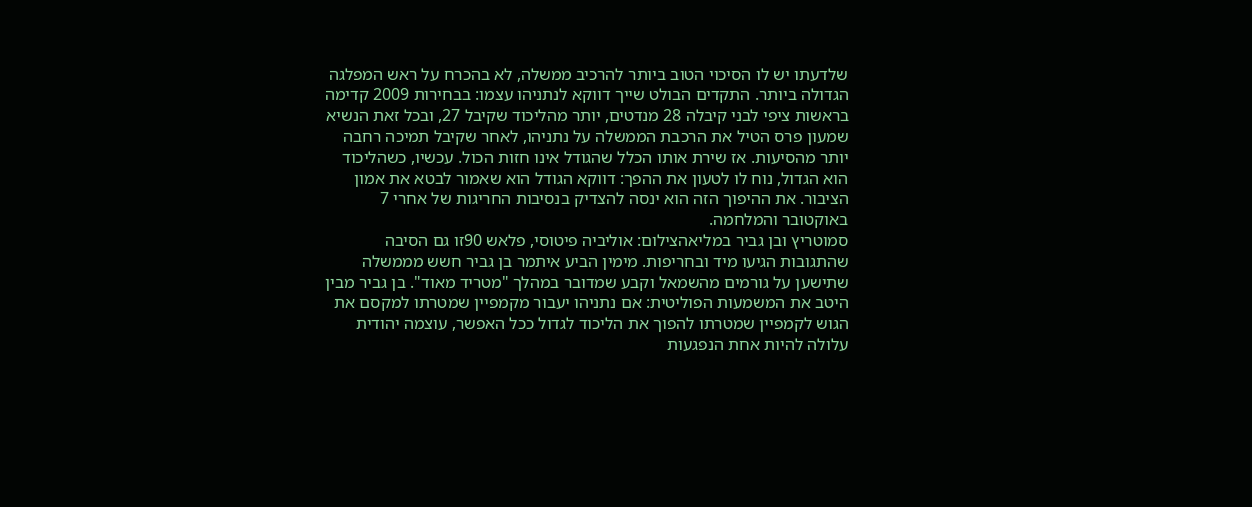שלדעתו יש לו הסיכוי הטוב ביותר להרכיב ממשלה, לא בהכרח על ראש המפלגה הגדולה ביותר. התקדים הבולט שייך דווקא לנתניהו עצמו: בבחירות 2009 קדימה בראשות ציפי לבני קיבלה 28 מנדטים, יותר מהליכוד שקיבל 27, ובכל זאת הנשיא שמעון פרס הטיל את הרכבת הממשלה על נתניהו, לאחר שקיבל תמיכה רחבה יותר מהסיעות. אז שירת אותו הכלל שהגודל אינו חזות הכול. עכשיו, כשהליכוד הוא הגדול, נוח לו לטעון את ההפך: דווקא הגודל הוא שאמור לבטא את אמון הציבור. את ההיפוך הזה הוא ינסה להצדיק בנסיבות החריגות של אחרי 7 באוקטובר והמלחמה.
סמוטריץ ובן גביר במליאהצילום: אוליביה פיטוסי, פלאש 90זו גם הסיבה שהתגובות הגיעו מיד ובחריפות. מימין הביע איתמר בן גביר חשש מממשלה שתישען על גורמים מהשמאל וקבע שמדובר במהלך "מטריד מאוד". בן גביר מבין היטב את המשמעות הפוליטית: אם נתניהו יעבור מקמפיין שמטרתו למקסם את הגוש לקמפיין שמטרתו להפוך את הליכוד לגדול ככל האפשר, עוצמה יהודית עלולה להיות אחת הנפגעות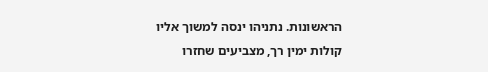הראשונות. נתניהו ינסה למשוך אליו קולות ימין רך, מצביעים שחזרו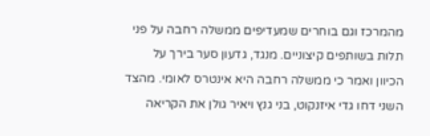מהמרכז וגם בוחרים שמעדיפים ממשלה רחבה על פני תלות בשותפים קיצוניים. מנגד, גדעון סער בירך על הכיוון ואמר כי ממשלה רחבה היא אינטרס לאומי. מהצד השני דחו גדי איזנקוט, בני גנץ ויאיר גולן את הקריאה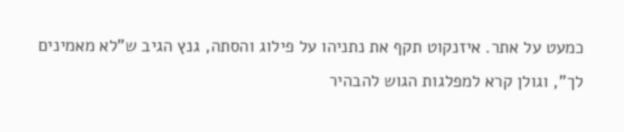כמעט על אתר. איזנקוט תקף את נתניהו על פילוג והסתה, גנץ הגיב ש"לא מאמינים לך", וגולן קרא למפלגות הגוש להבהיר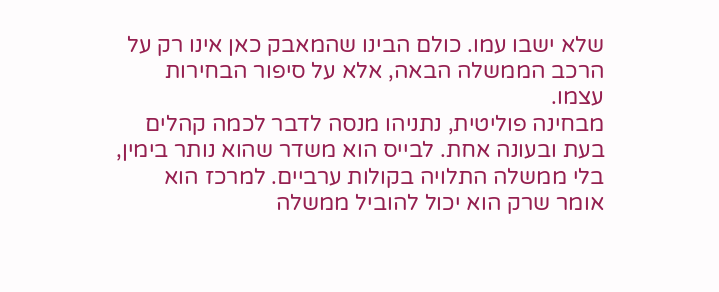שלא ישבו עמו. כולם הבינו שהמאבק כאן אינו רק על הרכב הממשלה הבאה, אלא על סיפור הבחירות עצמו.
מבחינה פוליטית, נתניהו מנסה לדבר לכמה קהלים בעת ובעונה אחת. לבייס הוא משדר שהוא נותר בימין, בלי ממשלה התלויה בקולות ערביים. למרכז הוא אומר שרק הוא יכול להוביל ממשלה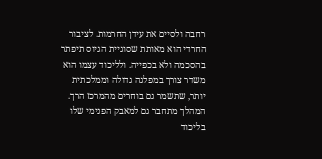רחבה ולסיים את עידן החרמות. לציבור החרדי הוא מאותת שסוגיית הגיוס תיפתר בהסכמה ולא בכפייה. ולליכוד עצמו הוא משדר צורך במפלגה גדולה וממלכתית יותר, שתשמר גם בוחרים מהמרכז הרך.
המהלך מתחבר גם למאבק הפנימי שלו בליכוד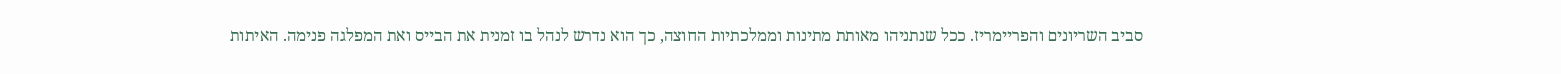סביב השריונים והפריימריז. ככל שנתניהו מאותת מתינות וממלכתיות החוצה, כך הוא נדרש לנהל בו זמנית את הבייס ואת המפלגה פנימה. האיתות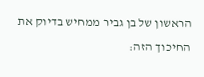הראשון של בן גביר ממחיש בדיוק את החיכוך הזה: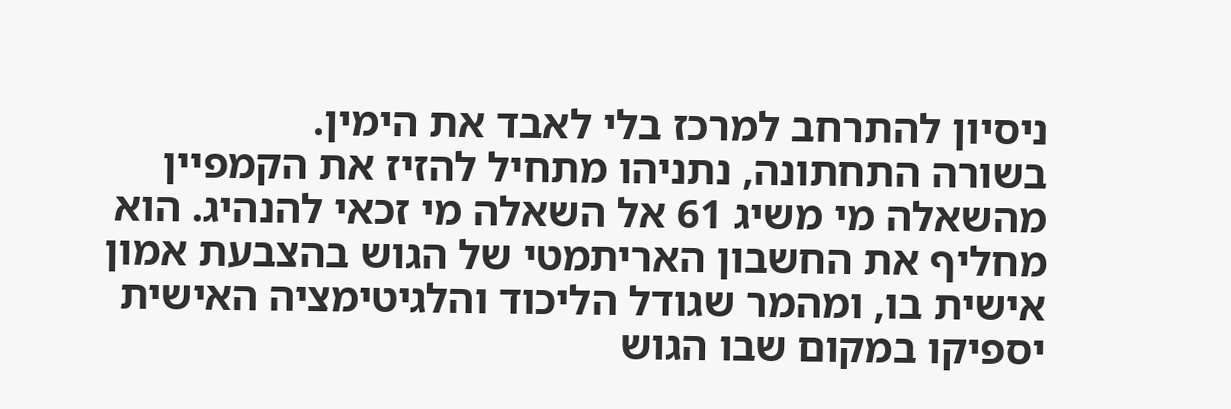ניסיון להתרחב למרכז בלי לאבד את הימין.
בשורה התחתונה, נתניהו מתחיל להזיז את הקמפיין מהשאלה מי משיג 61 אל השאלה מי זכאי להנהיג. הוא מחליף את החשבון האריתמטי של הגוש בהצבעת אמון אישית בו, ומהמר שגודל הליכוד והלגיטימציה האישית יספיקו במקום שבו הגוש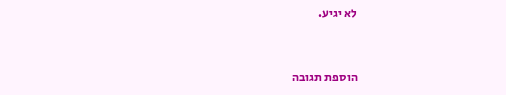לא יגיע.


הוספת תגובה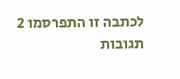לכתבה זו התפרסמו 2 תגובות